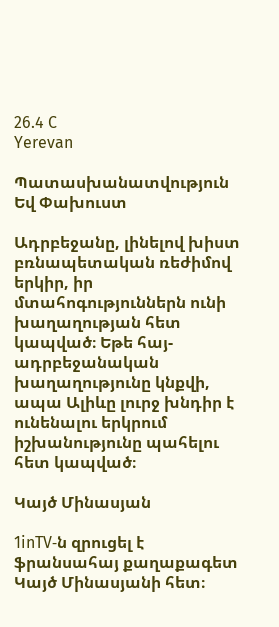26.4 C
Yerevan

Պատասխանատվություն Եվ Փախուստ

Ադրբեջանը, լինելով խիստ բռնապետական ռեժիմով երկիր, իր մտահոգություններն ունի խաղաղության հետ կապված։ Եթե հայ-ադրբեջանական խաղաղությունը կնքվի, ապա Ալիևը լուրջ խնդիր է ունենալու երկրում իշխանությունը պահելու հետ կապված։

Կայծ Մինասյան

1inTV‑ն զրուցել է ֆրանսահայ քաղաքագետ Կայծ Մինասյանի հետ։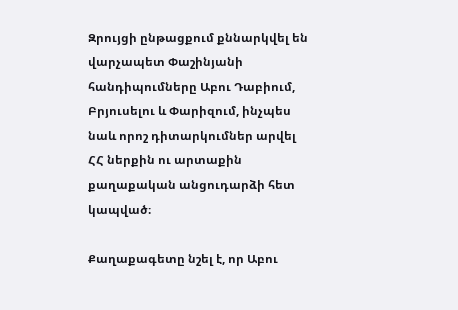Զրույցի ընթացքում քննարկվել են վարչապետ Փաշինյանի հանդիպումները Աբու Դաբիում, Բրյուսելու և Փարիզում, ինչպես նաև որոշ դիտարկումներ արվել ՀՀ ներքին ու արտաքին քաղաքական անցուդարձի հետ կապված։

Քաղաքագետը նշել է, որ Աբու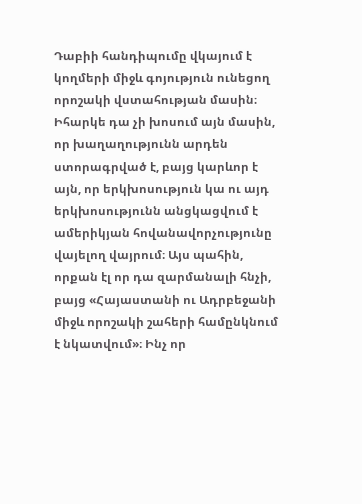Դաբիի հանդիպումը վկայում է կողմերի միջև գոյություն ունեցող որոշակի վստահության մասին։ Իհարկե դա չի խոսում այն մասին, որ խաղաղությունն արդեն ստորագրված է, բայց կարևոր է այն, որ երկխոսություն կա ու այդ երկխոսությունն անցկացվում է ամերիկյան հովանավորչությունը վայելող վայրում։ Այս պահին, որքան էլ որ դա զարմանալի հնչի, բայց «Հայաստանի ու Ադրբեջանի միջև որոշակի շահերի համընկնում է նկատվում»։ Ինչ որ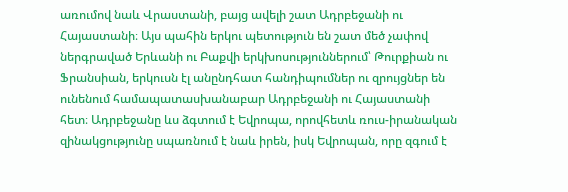առումով նաև Վրաստանի, բայց ավելի շատ Ադրբեջանի ու Հայաստանի։ Այս պահին երկու պետություն են շատ մեծ չափով ներգրաված Երևանի ու Բաքվի երկխոսություններում՝ Թուրքիան ու Ֆրանսիան, երկուսն էլ անընդհատ հանդիպումներ ու զրույցներ են ունենում համապատասխանաբար Ադրբեջանի ու Հայաստանի հետ։ Ադրբեջանը ևս ձգտում է Եվրոպա, որովհետև ռուս-իրանական զինակցությունը սպառնում է նաև իրեն, իսկ Եվրոպան, որը զգում է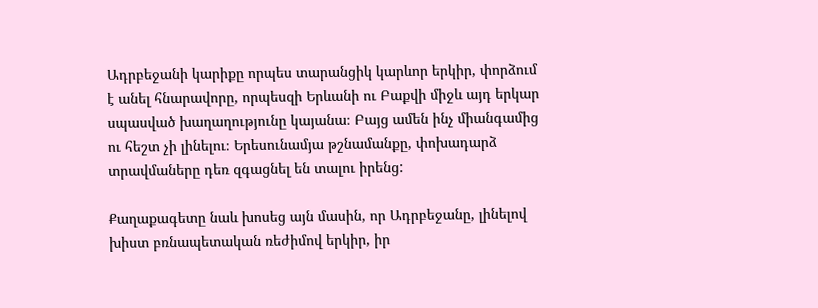Ադրբեջանի կարիքը որպես տարանցիկ կարևոր երկիր, փորձում է անել հնարավորը, որպեսզի Երևանի ու Բաքվի միջև այդ երկար սպասված խաղաղությունը կայանա։ Բայց ամեն ինչ միանգամից ու հեշտ չի լինելու։ Երեսունամյա թշնամանքը, փոխադարձ տրավմաները դեռ զգացնել են տալու իրենց:

Քաղաքագետը նաև խոսեց այն մասին, որ Ադրբեջանը, լինելով խիստ բռնապետական ռեժիմով երկիր, իր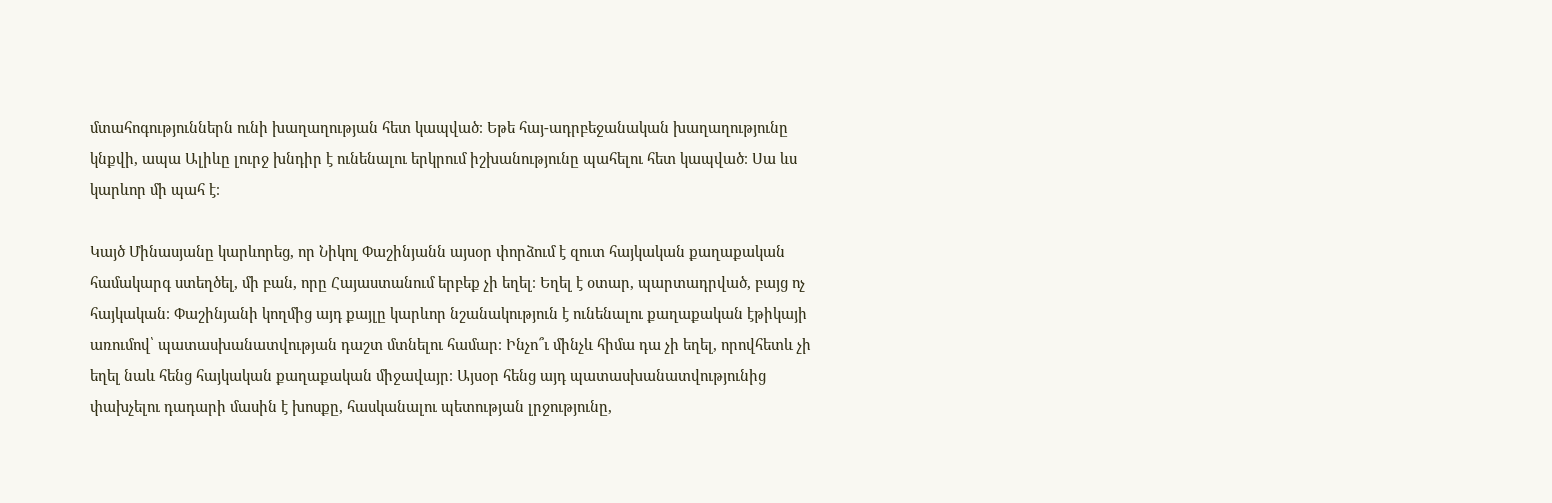մտահոգություններն ունի խաղաղության հետ կապված։ Եթե հայ-ադրբեջանական խաղաղությունը կնքվի, ապա Ալիևը լուրջ խնդիր է ունենալու երկրում իշխանությունը պահելու հետ կապված։ Սա ևս կարևոր մի պահ է։

Կայծ Մինասյանը կարևորեց, որ Նիկոլ Փաշինյանն այսօր փորձում է զուտ հայկական քաղաքական համակարգ ստեղծել, մի բան, որը Հայաստանում երբեք չի եղել։ Եղել է օտար, պարտադրված, բայց ոչ հայկական։ Փաշինյանի կողմից այդ քայլը կարևոր նշանակություն է ունենալու քաղաքական էթիկայի առումով՝ պատասխանատվության դաշտ մտնելու համար։ Ինչո՞ւ մինչև հիմա դա չի եղել, որովհետև չի եղել նաև հենց հայկական քաղաքական միջավայր։ Այսօր հենց այդ պատասխանատվությունից փախչելու դադարի մասին է խոսքը, հասկանալու պետության լրջությունը,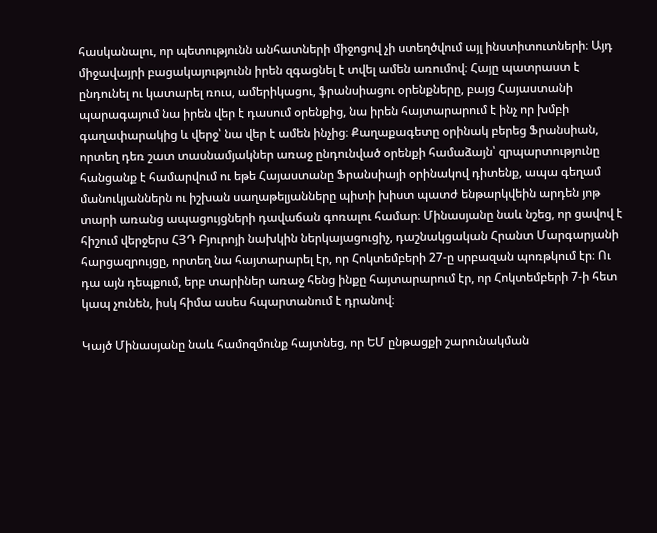հասկանալու, որ պետությունն անհատների միջոցով չի ստեղծվում այլ ինստիտուտների։ Այդ միջավայրի բացակայությունն իրեն զգացնել է տվել ամեն առումով։ Հայը պատրաստ է ընդունել ու կատարել ռուս, ամերիկացու, ֆրանսիացու օրենքները, բայց Հայաստանի պարագայում նա իրեն վեր է դասում օրենքից, նա իրեն հայտարարում է ինչ որ խմբի գաղափարակից և վերջ՝ նա վեր է ամեն ինչից։ Քաղաքագետը օրինակ բերեց Ֆրանսիան, որտեղ դեռ շատ տասնամյակներ առաջ ընդունված օրենքի համաձայն՝ զրպարտությունը հանցանք է համարվում ու եթե Հայաստանը Ֆրանսիայի օրինակով դիտենք, ապա գեղամ մանուկյաններն ու իշխան սաղաթելյանները պիտի խիստ պատժ ենթարկվեին արդեն յոթ տարի առանց ապացույցների դավաճան գոռալու համար։ Մինասյանը նաև նշեց, որ ցավով է հիշում վերջերս ՀՅԴ Բյուրոյի նախկին ներկայացուցիչ, դաշնակցական Հրանտ Մարգարյանի հարցազրույցը, որտեղ նա հայտարարել էր, որ Հոկտեմբերի 27‑ը սրբազան պոռթկում էր։ Ու դա այն դեպքում, երբ տարիներ առաջ հենց ինքը հայտարարում էր, որ Հոկտեմբերի 7‑ի հետ կապ չունեն, իսկ հիմա ասես հպարտանում է դրանով։

Կայծ Մինասյանը նաև համոզմունք հայտնեց, որ ԵՄ ընթացքի շարունակման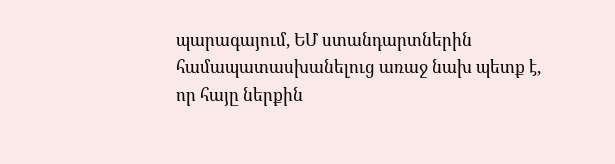պարագայում, ԵՄ ստանդարտներին համապատասխանելուց առաջ նախ պետք է, որ հայը ներքին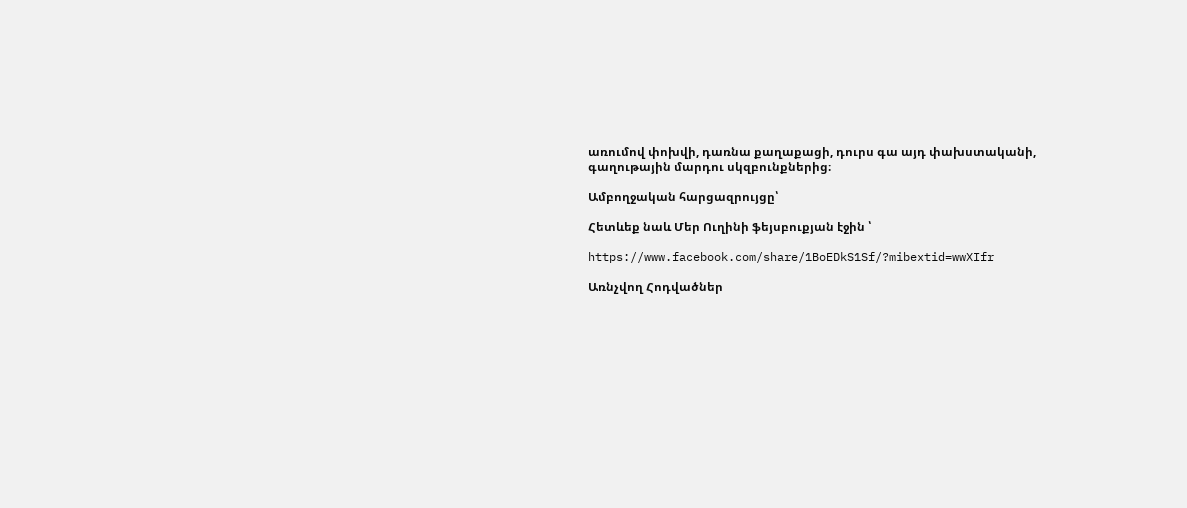առումով փոխվի, դառնա քաղաքացի, դուրս գա այդ փախստականի, գաղութային մարդու սկզբունքներից։

Ամբողջական հարցազրույցը՝

Հետևեք նաև Մեր Ուղինի ֆեյսբուքյան էջին ՝

https://www.facebook.com/share/1BoEDkS1Sf/?mibextid=wwXIfr

Առնչվող Հոդվածներ